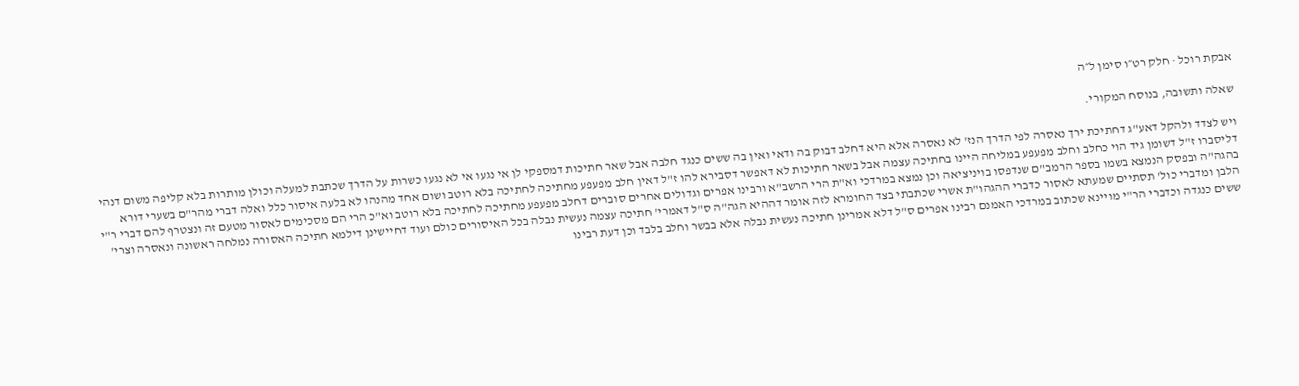אבקת רוכל · חלק רט״ו סימן ל״ה

שאלה ותשובה, בנוסח המקורי.

ויש לצדד ולהקל דאע"ג דחתיכת ירך נאסרה לפי הדרך הנז' לא נאסרה אלא היא דחלב דבוק בה ודאי ואין בה ששים כנגד חלבה אבל שאר חתיכות דמספקי לן אי נגעו אי לא נגעו כשרות על הדרך שכתבת למעלה וכולן מותרות בלא קליפה משום דנהי דליסברו ז"ל דשומן גיד הוי כחלב וחלב מפעפע במליחה היינו בחתיכה עצמה אבל בשאר חתיכות לא דאפשר דסבירא להו ז"ל דאין חלב מפעפע מחתיכה לחתיכה בלא רוטב ושום אחד מהנהו לא בלעה איסור כלל ואלה דברי מהר"ם בשערי דורא בהגה"ה ובפסק הנמצא בשמו בספר הרמב"ם שנדפסו בויניציאה וכן נמצא במרדכי וא"ת הרי הרשב"א ורבינו אפרים וגדולים אחרים סוברים דחלב מפעפע מחתיכה לחתיכה בלא רוטב וא"כ הרי הם מסכימים לאסור מטעם זה ונצטרף להם דברי ר"י הלבן ומדברי כול' תסתיים שמעתא לאסור כדברי ההגהו"ת אשרי שכתבתי בצד החומרא לזה אומר דההיא הגה"ה ס"ל דאמרי' חתיכה עצמה נעשית נבלה בכל האיסורים כולם ועוד דחיישינן דילמא חתיכה האסורה נמלחה ראשונה ונאסרה וצרי' ששים כנגדה וכדברי הר"י מויינא שכתוב במרדכי האמנם רבינו אפרים ס"ל דלא אמרינן חתיכה נעשית נבלה אלא בבשר וחלב בלבד וכן דעת רבינו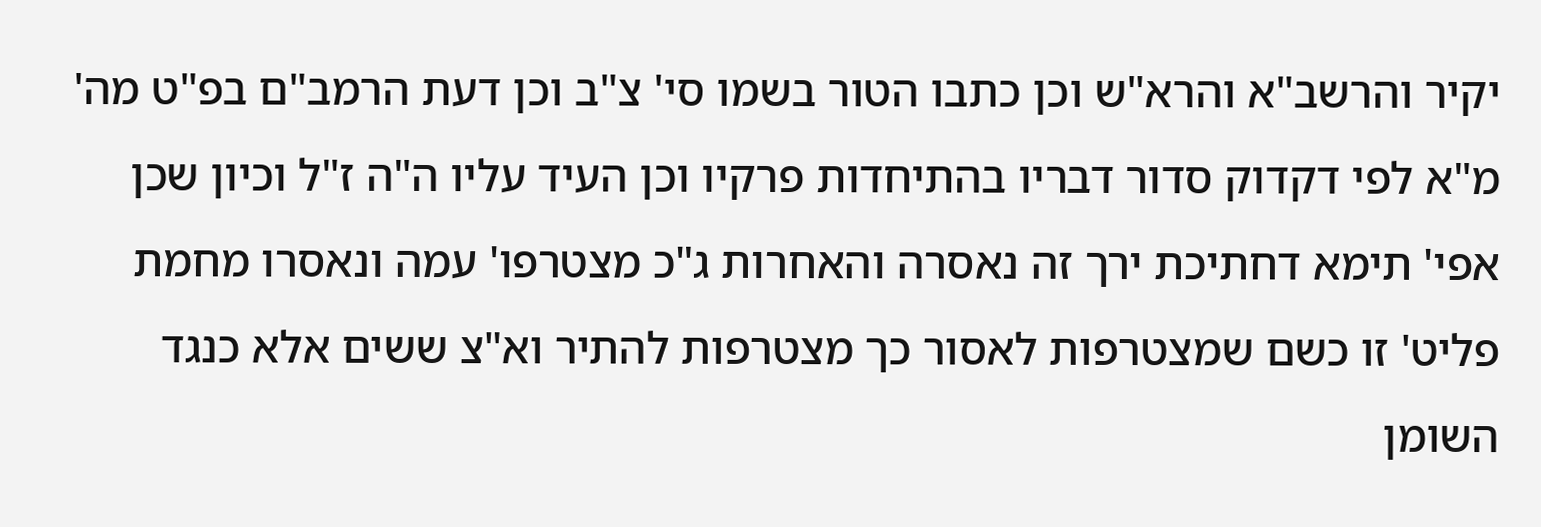יקיר והרשב"א והרא"ש וכן כתבו הטור בשמו סי' צ"ב וכן דעת הרמב"ם בפ"ט מה' מ"א לפי דקדוק סדור דבריו בהתיחדות פרקיו וכן העיד עליו ה"ה ז"ל וכיון שכן אפי' תימא דחתיכת ירך זה נאסרה והאחרות ג"כ מצטרפו' עמה ונאסרו מחמת פליט' זו כשם שמצטרפות לאסור כך מצטרפות להתיר וא"צ ששים אלא כנגד השומן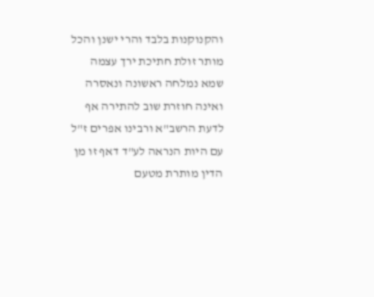והקנוקנות בלבד והרי ישנן והכל מותר זולת חתיכת ירך עצמה שמא נמלחה ראשונה ונאסרה ואינה חוזרת שוב להתירה אף לדעת הרשב"א ורבינו אפרים ז"ל עם היות הנראה לע"ד דאף זו מן הדין מותרת מטעם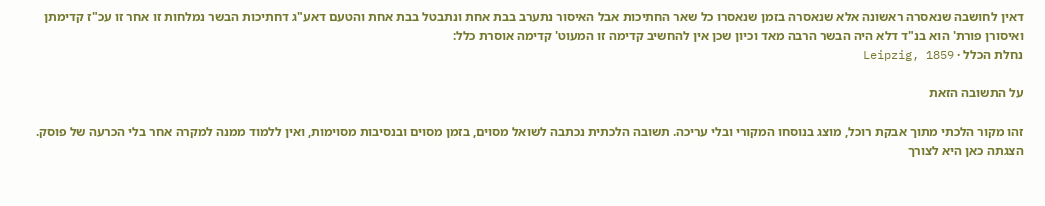דאין לחושבה שנאסרה ראשונה אלא שנאסרה בזמן שנאסרו כל שאר החתיכות אבל האיסור נתערב בבת אחת ונתבטל בבת אחת והטעם דאע"ג דחתיכות הבשר נמלחות זו אחר זו עכ"ז קדימתן ואיסורן פורת' הוא בנ"ד דלא היה הבשר הרבה מאד וכיון שכן אין להחשיב קדימה זו המעוט' קדימה אוסרת כלל:
נחלת הכלל · Leipzig, 1859

על התשובה הזאת

זהו מקור הלכתי מתוך אבקת רוכל, מוצג בנוסחו המקורי ובלי עריכה. תשובה הלכתית נכתבה לשואל מסוים, בזמן מסוים ובנסיבות מסוימות, ואין ללמוד ממנה למקרה אחר בלי הכרעה של פוסק. הצגתה כאן היא לצורך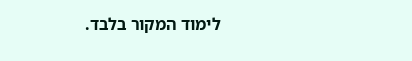לימוד המקור בלבד.